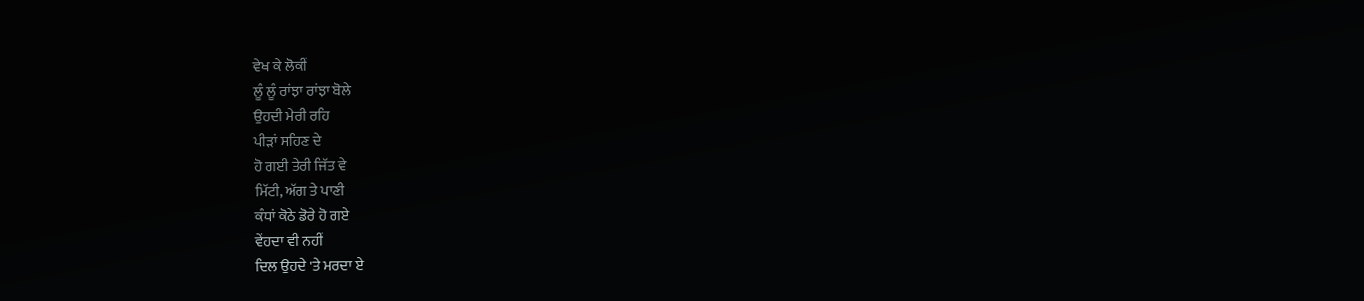ਵੇਖ ਕੇ ਲੋਕੀਂ
ਲੂੰ ਲੂੰ ਰਾਂਝਾ ਰਾਂਝਾ ਬੋਲੇ
ਉਹਦੀ ਮੇਰੀ ਰਹਿ
ਪੀੜਾਂ ਸਹਿਣ ਦੇ
ਹੋ ਗਈ ਤੇਰੀ ਜਿੱਤ ਵੇ
ਮਿੱਟੀ, ਅੱਗ ਤੇ ਪਾਣੀ
ਕੰਧਾਂ ਕੋਠੇ ਡੋਰੇ ਹੋ ਗਏ
ਵੇਂਹਦਾ ਵੀ ਨਹੀਂ
ਦਿਲ ਉਹਦੇ 'ਤੇ ਮਰਦਾ ਏ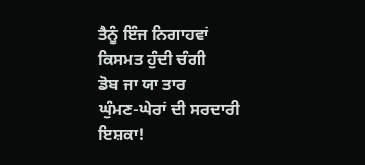ਤੈਨੂੰ ਇੰਜ ਨਿਗਾਹਵਾਂ
ਕਿਸਮਤ ਹੁੰਦੀ ਚੰਗੀ
ਡੋਬ ਜਾ ਯਾ ਤਾਰ
ਘੁੰਮਣ-ਘੇਰਾਂ ਦੀ ਸਰਦਾਰੀ
ਇਸ਼ਕਾ!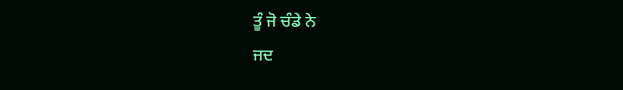ਤੂੰ ਜੋ ਚੰਡੇ ਨੇ
ਜਦ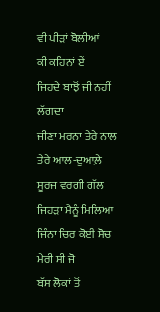ਵੀ ਪੀੜਾਂ ਬੋਲੀਆਂ
ਕੀ ਕਹਿਨਾਂ ਏਂ
ਜਿਹਦੇ ਬਾਝੋਂ ਜੀ ਨਹੀਂ ਲੱਗਦਾ
ਜੀਣਾ ਮਰਨਾ ਤੇਰੇ ਨਾਲ
ਤੇਰੇ ਆਲ-ਦੁਆਲ਼ੇ
ਸੂਰਜ ਵਰਗੀ ਗੱਲ
ਜਿਹੜਾ ਮੈਨੂੰ ਮਿਲਿਆ
ਜਿੰਨਾ ਚਿਰ ਕੋਈ ਸੋਚ
ਮੇਰੀ ਸੀ ਜੋ
ਬੱਸ ਲੋਕਾਂ ਤੋਂ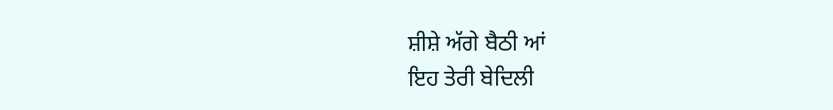ਸ਼ੀਸ਼ੇ ਅੱਗੇ ਬੈਠੀ ਆਂ
ਇਹ ਤੇਰੀ ਬੇਦਿਲੀ